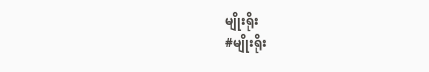မျိုးရိုး
#မျိုးရိုး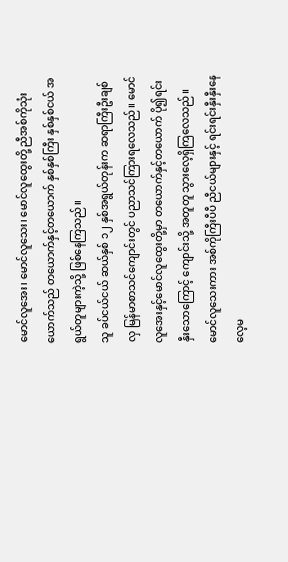မောင်လူအေး၊ မောင်လူသေး၊ မောင်လူထွေးတို့ ညီအစ်ကိုသုံးယောက်သည် တယောက်နှင့်တယောက် နှစ်နှစ်ကြီး နှစ်နှစ်ငယ် အရွယ်တူများကဲ့သို့ ဖြစ်နေကြသည်။
သူ ခပ်ငယ်ငယ် ဆယ်နှစ် ၁၂ နှစ်အရွယ်တုန်းက ဆရာကြီးဦးချစ်လှ မြန်မာစာသင်ကျောင်းတွင် ပညာသင်ကြားရလေသည်။ မောင်လူအေးနှင့်မောင်လူထွေးတို့မှာ တယောက်နှင့်တယောက် ပို၍ရင်းနှီးသောကြောင့် ကျောင်းသို့ အတူတူ သွားလေ့ရှိကြလေသည်။ မောင်လူသေးကား အစ်ကိုကြီးပီပီ ညီငယ်များနှင့် ရင်းရင်းနှီးနှီးနေလေ့မ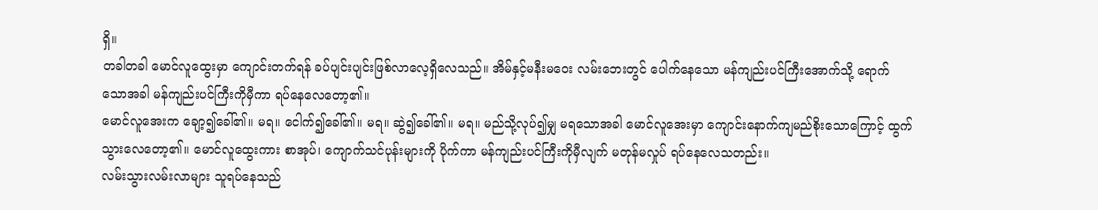ရှိ။
တခါတခါ မောင်လူထွေးမှာ ကျောင်းတက်ရန် ခပ်ပျင်းပျင်းဖြစ်လာလေ့ရှိလေသည်။ အိမ်နှင့်မနီးမဝေး လမ်းဘေးတွင် ပေါက်နေသော မန်ကျည်းပင်ကြီးအောက်သို့ ရောက်သောအခါ မန်ကျည်းပင်ကြီးကိုမှီကာ ရပ်နေလေတော့၏။
မောင်လူအေးက ချော့၍ခေါ်၏။ မရ။ ငေါက်၍ခေါ်၏။ မရ။ ဆွဲ၍ခေါ်၏။ မရ။ မည်သို့လုပ်၍မျှ မရသောအခါ မောင်လူအေးမှာ ကျောင်းနောက်ကျမည်စိုးသောကြောင့် ထွက်သွားလေတော့၏။ မောင်လူထွေးကား စာအုပ်၊ ကျောက်သင်ပုန်းများကို ပိုက်ကာ မန်ကျည်းပင်ကြီးကိုမှီလျက် မတုန်မလှုပ် ရပ်နေလေသတည်း။
လမ်းသွားလမ်းလာများ သူရပ်နေသည်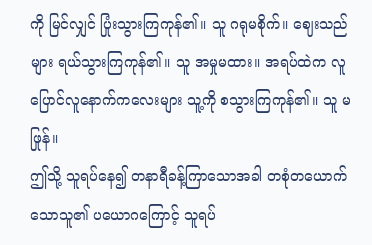ကို မြင်လျှင် ပြုံးသွားကြကုန်၏။ သူ ဂရုမစိုက်။ ဈေးသည်များ ရယ်သွားကြကုန်၏။ သူ အမှုမထား။ အရပ်ထဲက လူပြောင်လူနောက်ကလေးများ သူ့ကို စသွားကြကုန်၏။ သူ မဖြုန်။
ဤသို့ သူရပ်နေ၍ တနာရီခန့်ကြာသောအခါ တစုံတယောက်သောသူ၏ ပယောဂကြောင့် သူရပ်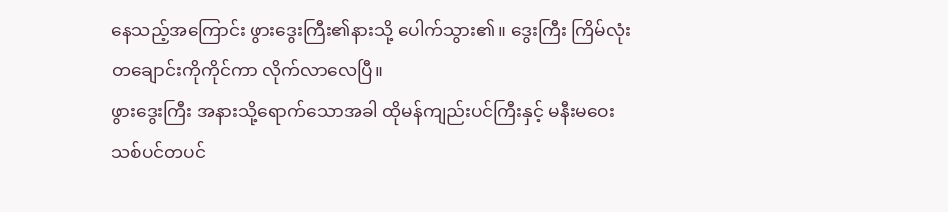နေသည့်အကြောင်း ဖွားဒွေးကြီး၏နားသို့ ပေါက်သွား၏။ ဒွေးကြီး ကြိမ်လုံးတချောင်းကိုကိုင်ကာ လိုက်လာလေပြီ။
ဖွားဒွေးကြီး အနားသို့ရောက်သောအခါ ထိုမန်ကျည်းပင်ကြီးနှင့် မနီးမဝေး သစ်ပင်တပင်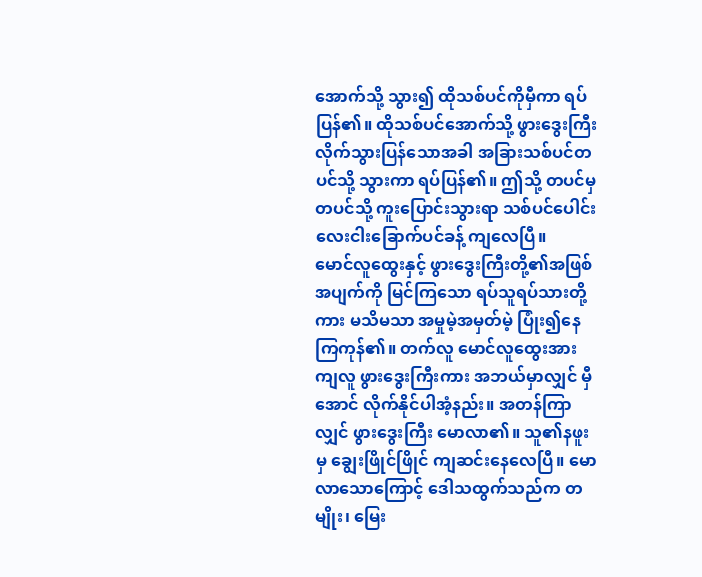အောက်သို့ သွား၍ ထိုသစ်ပင်ကိုမှီကာ ရပ်ပြန်၏။ ထိုသစ်ပင်အောက်သို့ ဖွားဒွေးကြီး လိုက်သွားပြန်သောအခါ အခြားသစ်ပင်တပင်သို့ သွားကာ ရပ်ပြန်၏။ ဤသို့ တပင်မှ တပင်သို့ ကူးပြောင်းသွားရာ သစ်ပင်ပေါင်း လေးငါးခြောက်ပင်ခန့် ကျလေပြီ။
မောင်လူထွေးနှင့် ဖွားဒွေးကြီးတို့၏အဖြစ်အပျက်ကို မြင်ကြသော ရပ်သူရပ်သားတို့ကား မသိမသာ အမှုမဲ့အမှတ်မဲ့ ပြုံး၍နေကြကုန်၏။ တက်လူ မောင်လူထွေးအား ကျလူ ဖွားဒွေးကြီးကား အဘယ်မှာလျှင် မှီအောင် လိုက်နိုင်ပါအံ့နည်း။ အတန်ကြာလျှင် ဖွားဒွေးကြီး မောလာ၏။ သူ၏နဖူးမှ ချွေးဖြိုင်ဖြိုင် ကျဆင်းနေလေပြီ။ မောလာသောကြောင့် ဒေါသထွက်သည်က တမျိုး၊ မြေး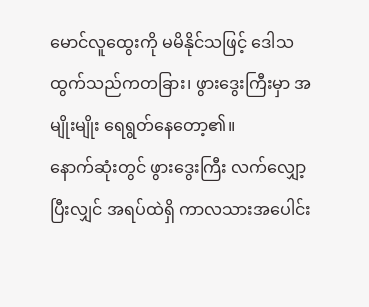မောင်လူထွေးကို မမိနိုင်သဖြင့် ဒေါသထွက်သည်ကတခြား၊ ဖွားဒွေးကြီးမှာ အမျိုးမျိုး ရေရွတ်နေတော့၏။
နောက်ဆုံးတွင် ဖွားဒွေးကြီး လက်လျှော့ပြီးလျှင် အရပ်ထဲရှိ ကာလသားအပေါင်း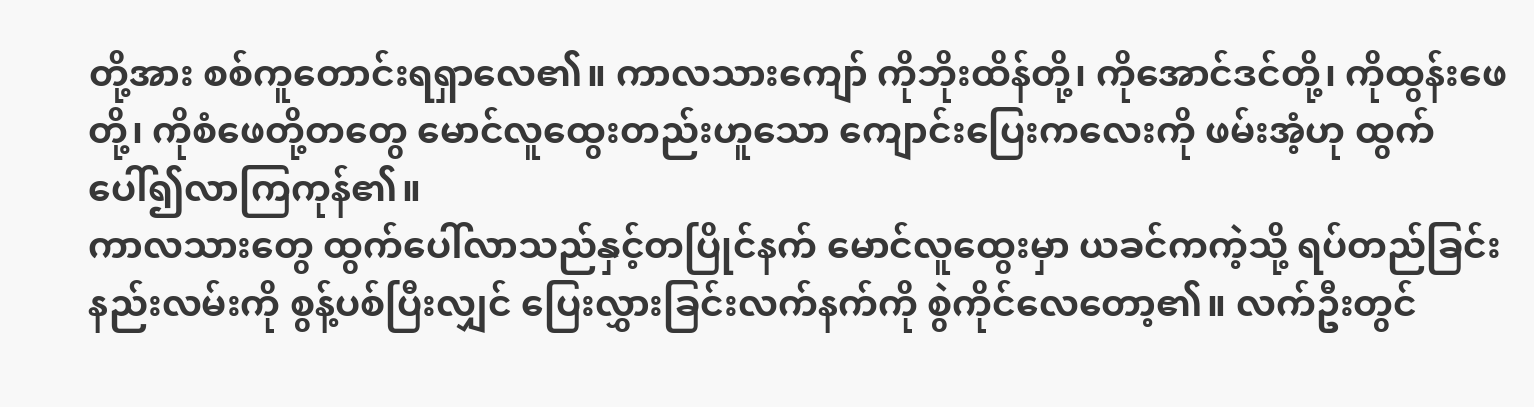တို့အား စစ်ကူတောင်းရရှာလေ၏။ ကာလသားကျော် ကိုဘိုးထိန်တို့၊ ကိုအောင်ဒင်တို့၊ ကိုထွန်းဖေတို့၊ ကိုစံဖေတို့တတွေ မောင်လူထွေးတည်းဟူသော ကျောင်းပြေးကလေးကို ဖမ်းအံ့ဟု ထွက်ပေါ်၍လာကြကုန်၏။
ကာလသားတွေ ထွက်ပေါ်လာသည်နှင့်တပြိုင်နက် မောင်လူထွေးမှာ ယခင်ကကဲ့သို့ ရပ်တည်ခြင်းနည်းလမ်းကို စွန့်ပစ်ပြီးလျှင် ပြေးလွှားခြင်းလက်နက်ကို စွဲကိုင်လေတော့၏။ လက်ဦးတွင်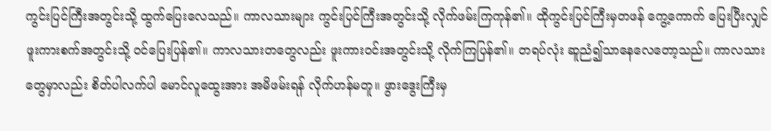ကွင်းပြင်ကြီးအတွင်းသို့ ထွက်ပြေးလေသည်။ ကာလသားများ ကွင်းပြင်ကြီးအတွင်းသို့ လိုက်ဖမ်းကြကုန်၏။ ထိုကွင်းပြင်ကြီးမှတဖန် ကွေ့ကောက် ပြေးပြီးလျှင် ဖူးကားစက်အတွင်းသို့ ဝင်ပြေးပြန်၏။ ကာလသားတတွေလည်း ဖူးကားဝင်းအတွင်းသို့ လိုက်ကြပြန်၏။ တရပ်လုံး ဆူညံ၍သာနေလေတော့သည်။ ကာလသားတွေမှာလည်း စိတ်ပါလက်ပါ မောင်လူထွေးအား အမိဖမ်းရန် လိုက်ဟန်မတူ။ ဖွားဒွေးကြီးမှ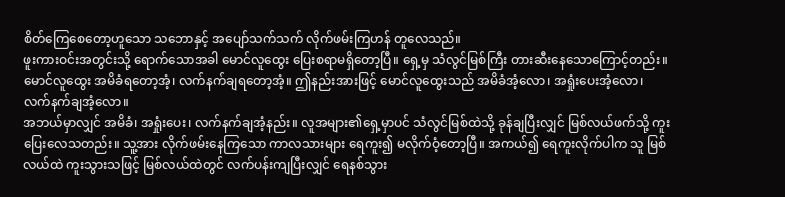စိတ်ကြေစေတော့ဟူသော သဘောနှင့် အပျော်သက်သက် လိုက်ဖမ်းကြဟန် တူလေသည်။
ဖူးကားဝင်းအတွင်းသို့ ရောက်သောအခါ မောင်လူထွေး ပြေးစရာမရှိတော့ပြီ။ ရှေ့မှ သံလွင်မြစ်ကြီး တားဆီးနေသောကြောင့်တည်း။ မောင်လူထွေး အမိခံရတော့အံ့၊ လက်နက်ချရတော့အံ့။ ဤနည်းအားဖြင့် မောင်လူထွေးသည် အမိခံအံ့လော၊ အရှုံးပေးအံ့လော၊ လက်နက်ချအံ့လော။
အဘယ်မှာလျှင် အမိခံ၊ အရှုံးပေး၊ လက်နက်ချအံ့နည်း။ လူအများ၏ရှေ့မှာပင် သံလွင်မြစ်ထဲသို့ ခုန်ချပြီးလျှင် မြစ်လယ်ဖက်သို့ ကူးပြေးလေသတည်း။ သူ့အား လိုက်ဖမ်းနေကြသော ကာလသားများ ရေကူး၍ မလိုက်ဝံ့တော့ပြီ။ အကယ်၍ ရေကူးလိုက်ပါက သူ မြစ်လယ်ထဲ ကူးသွားသဖြင့် မြစ်လယ်ထဲတွင် လက်ပန်းကျပြီးလျှင် ရေနစ်သွား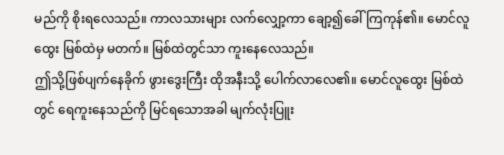မည်ကို စိုးရလေသည်။ ကာလသားများ လက်လျှော့ကာ ချော့၍ခေါ်ကြကုန်၏။ မောင်လူထွေး မြစ်ထဲမှ မတက်။ မြစ်ထဲတွင်သာ ကူးနေလေသည်။
ဤသို့ဖြစ်ပျက်နေခိုက် ဖွားဒွေးကြီး ထိုအနီးသို့ ပေါက်လာလေ၏။ မောင်လူထွေး မြစ်ထဲတွင် ရေကူးနေသည်ကို မြင်ရသောအခါ မျက်လုံးပြူး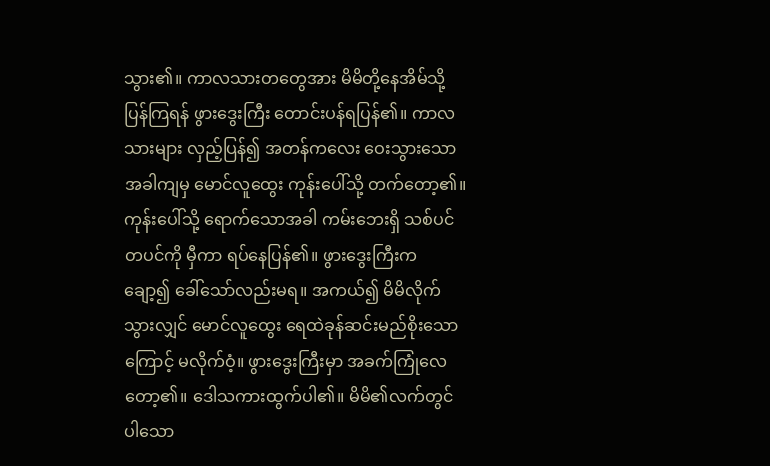သွား၏။ ကာလသားတတွေအား မိမိတို့နေအိမ်သို့ ပြန်ကြရန် ဖွားဒွေးကြီး တောင်းပန်ရပြန်၏။ ကာလသားများ လှည့်ပြန်၍ အတန်ကလေး ဝေးသွားသောအခါကျမှ မောင်လူထွေး ကုန်းပေါ်သို့ တက်တော့၏။ ကုန်းပေါ်သို့ ရောက်သောအခါ ကမ်းဘေးရှိ သစ်ပင်တပင်ကို မှီကာ ရပ်နေပြန်၏။ ဖွားဒွေးကြီးက ချော့၍ ခေါ်သော်လည်းမရ။ အကယ်၍ မိမိလိုက်သွားလျှင် မောင်လူထွေး ရေထဲခုန်ဆင်းမည်စိုးသောကြောင့် မလိုက်ဝံ့။ ဖွားဒွေးကြီးမှာ အခက်ကြုံလေတော့၏။ ဒေါသကားထွက်ပါ၏။ မိမိ၏လက်တွင် ပါသော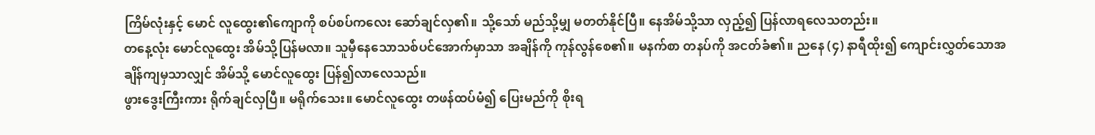ကြိမ်လုံးနှင့် မောင် လူထွေး၏ကျောကို စပ်စပ်ကလေး ဆော်ချင်လှ၏။ သို့သော် မည်သို့မျှ မတတ်နိုင်ပြီ။ နေအိမ်သို့သာ လှည့်၍ ပြန်လာရလေသတည်း။
တနေ့လုံး မောင်လူထွေး အိမ်သို့ပြန်မလာ။ သူမှီနေသောသစ်ပင်အောက်မှာသာ အချိန်ကို ကုန်လွန်စေ၏။ မနက်စာ တနပ်ကို အငတ်ခံ၏။ ညနေ (၄) နာရီထိုး၍ ကျောင်းလွှတ်သောအချိန်ကျမှသာလျှင် အိမ်သို့ မောင်လူထွေး ပြန်၍လာလေသည်။
ဖွားဒွေးကြီးကား ရိုက်ချင်လှပြီ။ မရိုက်သေး။ မောင်လူထွေး တဖန်ထပ်မံ၍ ပြေးမည်ကို စိုးရ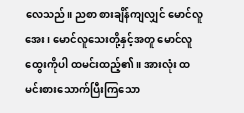လေသည်။ ညစာ စားချိန်ကျလျှင် မောင်လူအေး၊ မောင်လူသေးတို့နှင့်အတူ မောင်လူထွေးကိုပါ ထမင်းထည့်၏။ အားလုံး ထမင်းစားသောက်ပြီးကြသော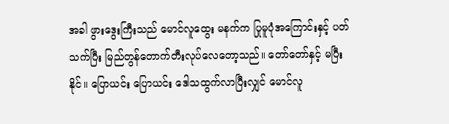အခါ ဖွားဒွေးကြီးသည် မောင်လူထွေး မနက်က ပြုမူပုံအကြောင်းနှင့် ပတ်သက်ပြီး မြည်တွန်တောက်တီးလုပ်လေတော့သည်။ တော်တော်နှင့် မပြီးနိုင်။ ပြောယင်း ပြောယင်း ဒေါသထွက်လာပြီးလျှင် မောင်လူ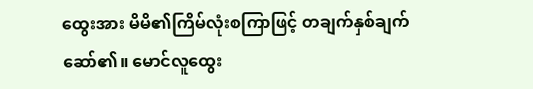ထွေးအား မိမိ၏ကြိမ်လုံးစကြာဖြင့် တချက်နှစ်ချက်ဆော်၏။ မောင်လူထွေး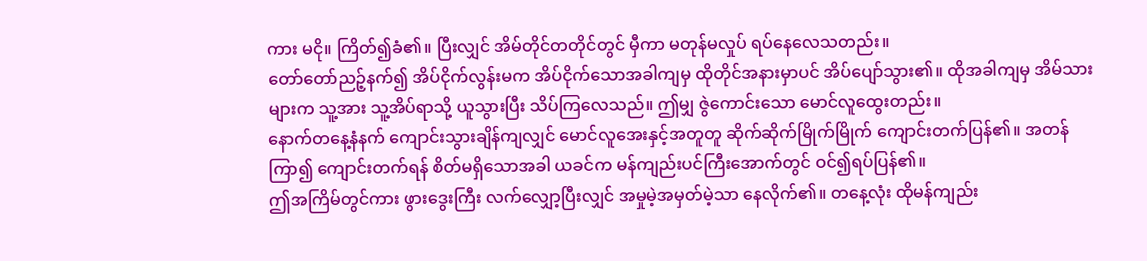ကား မငို။ ကြိတ်၍ခံ၏။ ပြီးလျှင် အိမ်တိုင်တတိုင်တွင် မှီကာ မတုန်မလှုပ် ရပ်နေလေသတည်း။
တော်တော်ညဉ့်နက်၍ အိပ်ငိုက်လွန်းမက အိပ်ငိုက်သောအခါကျမှ ထိုတိုင်အနားမှာပင် အိပ်ပျော်သွား၏။ ထိုအခါကျမှ အိမ်သားများက သူ့အား သူ့အိပ်ရာသို့ ယူသွားပြီး သိပ်ကြလေသည်။ ဤမျှ ဇွဲကောင်းသော မောင်လူထွေးတည်း။
နောက်တနေ့နံနက် ကျောင်းသွားချိန်ကျလျှင် မောင်လူအေးနှင့်အတူတူ ဆိုက်ဆိုက်မြိုက်မြိုက် ကျောင်းတက်ပြန်၏။ အတန်ကြာ၍ ကျောင်းတက်ရန် စိတ်မရှိသောအခါ ယခင်က မန်ကျည်းပင်ကြီးအောက်တွင် ဝင်၍ရပ်ပြန်၏။
ဤအကြိမ်တွင်ကား ဖွားဒွေးကြီး လက်လျှော့ပြီးလျှင် အမှုမဲ့အမှတ်မဲ့သာ နေလိုက်၏။ တနေ့လုံး ထိုမန်ကျည်း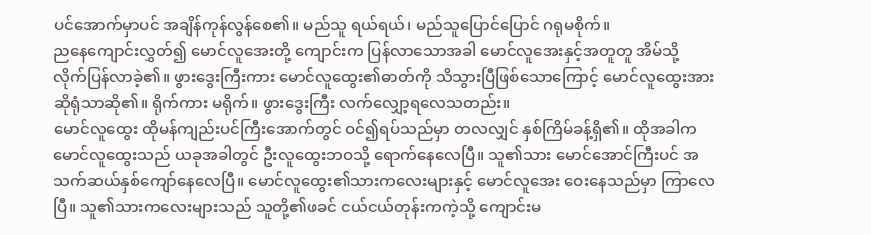ပင်အောက်မှာပင် အချိန်ကုန်လွန်စေ၏။ မည်သူ ရယ်ရယ်၊ မည်သူပြောင်ပြောင် ဂရုမစိုက်။
ညနေကျောင်းလွှတ်၍ မောင်လူအေးတို့ ကျောင်းက ပြန်လာသောအခါ မောင်လူအေးနှင့်အတူတူ အိမ်သို့ လိုက်ပြန်လာခဲ့၏။ ဖွားဒွေးကြီးကား မောင်လူထွေး၏ဓာတ်ကို သိသွားပြီဖြစ်သောကြောင့် မောင်လူထွေးအား ဆိုရုံသာဆို၏။ ရိုက်ကား မရိုက်။ ဖွားဒွေးကြီး လက်လျှော့ရလေသတည်း။
မောင်လူထွေး ထိုမန်ကျည်းပင်ကြီးအောက်တွင် ဝင်၍ရပ်သည်မှာ တလလျှင် နှစ်ကြိမ်ခန့်ရှိ၏။ ထိုအခါက မောင်လူထွေးသည် ယခုအခါတွင် ဦးလူထွေးဘဝသို့ ရောက်နေလေပြီ။ သူ၏သား မောင်အောင်ကြီးပင် အသက်ဆယ်နှစ်ကျော်နေလေပြီ။ မောင်လူထွေး၏သားကလေးများနှင့် မောင်လူအေး ဝေးနေသည်မှာ ကြာလေပြီ။ သူ၏သားကလေးများသည် သူတို့၏ဖခင် ငယ်ငယ်တုန်းကကဲ့သို့ ကျောင်းမ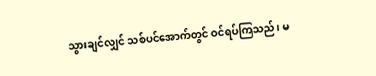သွားချင်လျှင် သစ်ပင်အောက်တွင် ဝင်ရပ်ကြသည်၊ မ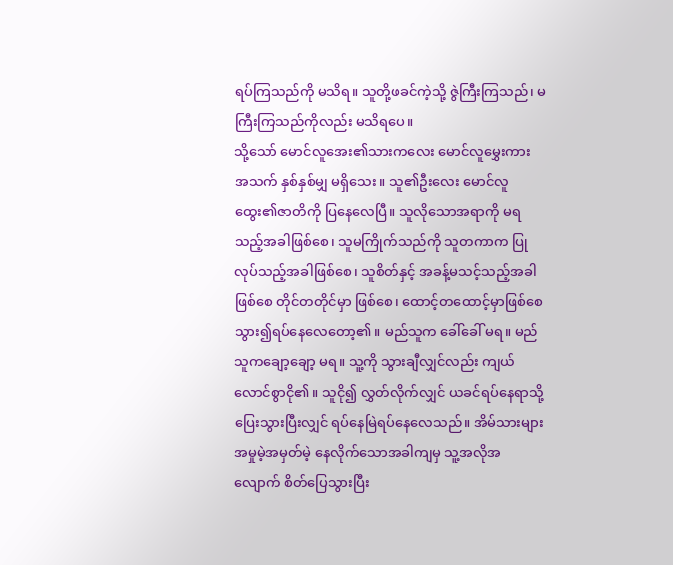ရပ်ကြသည်ကို မသိရ။ သူတို့ဖခင်ကဲ့သို့ ဇွဲကြီးကြသည်၊ မကြီးကြသည်ကိုလည်း မသိရပေ။
သို့သော် မောင်လူအေး၏သားကလေး မောင်လူမွှေးကား အသက် နှစ်နှစ်မျှ မရှိသေး။ သူ၏ဦးလေး မောင်လူထွေး၏ဇာတိကို ပြနေလေပြီ။ သူလိုသောအရာကို မရသည့်အခါဖြစ်စေ၊ သူမကြိုက်သည်ကို သူတကာက ပြုလုပ်သည့်အခါဖြစ်စေ၊ သူစိတ်နှင့် အခန့်မသင့်သည့်အခါဖြစ်စေ တိုင်တတိုင်မှာ ဖြစ်စေ၊ ထောင့်တထောင့်မှာဖြစ်စေ သွား၍ရပ်နေလေတော့၏။ မည်သူက ခေါ်ခေါ် မရ။ မည်သူကချော့ချော့ မရ။ သူ့ကို သွားချီလျှင်လည်း ကျယ်လောင်စွာငို၏။ သူငို၍ လွှတ်လိုက်လျှင် ယခင်ရပ်နေရာသို့ ပြေးသွားပြီးလျှင် ရပ်နေမြဲရပ်နေလေသည်။ အိမ်သားများ အမှုမဲ့အမှတ်မဲ့ နေလိုက်သောအခါကျမှ သူ့အလိုအလျောက် စိတ်ပြေသွားပြီး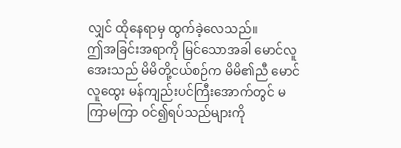လျှင် ထိုနေရာမှ ထွက်ခဲ့လေသည်။
ဤအခြင်းအရာကို မြင်သောအခါ မောင်လူအေးသည် မိမိတို့ငယ်စဉ်က မိမိ၏ညီ မောင်လူထွေး မန်ကျည်းပင်ကြီးအောက်တွင် မကြာမကြာ ဝင်၍ရပ်သည်များကို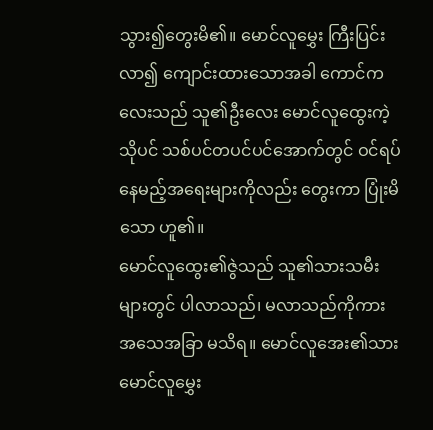သွား၍တွေးမိ၏။ မောင်လူမွှေး ကြီးပြင်းလာ၍ ကျောင်းထားသောအခါ ကောင်ကလေးသည် သူ၏ဦးလေး မောင်လူထွေးကဲ့သိုပင် သစ်ပင်တပင်ပင်အောက်တွင် ဝင်ရပ်နေမည့်အရေးများကိုလည်း တွေးကာ ပြုံးမိသော ဟူ၏။
မောင်လူထွေး၏ဇွဲသည် သူ၏သားသမီးများတွင် ပါလာသည်၊ မလာသည်ကိုကား အသေအခြာ မသိရ။ မောင်လူအေး၏သား မောင်လူမွှေး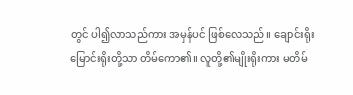တွင် ပါ၍လာသည်ကား အမှန်ပင် ဖြစ်လေသည်။ ချောင်းရိုး မြောင်းရိုးတို့သာ တိမ်ကော၏။ လူတို့၏မျိုးရိုးကား မတိမ်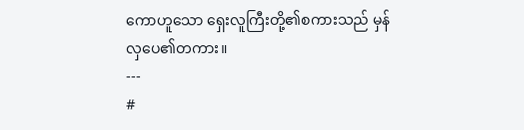ကောဟူသော ရှေးလူကြီးတို့၏စကားသည် မှန်လှပေ၏တကား။
---
#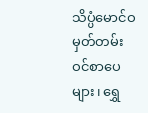သိပ္ပံမောင်ဝ
မှတ်တမ်းဝင်စာပေများ၊ ရွှေ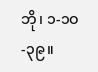ဘို၊ ၁-၁ဝ-၃၉။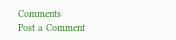Comments
Post a Comment